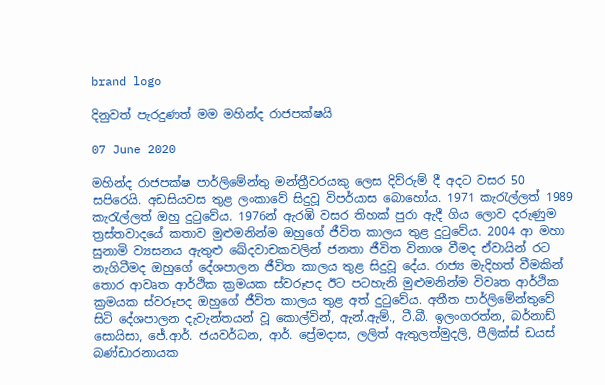brand logo

දිනුවත් පැරදුණත් මම මහින්ද රාජපක්ෂයි

07 June 2020

මහින්ද රාජපක්ෂ පාර්ලිමේන්තු මන්ත්‍රීවරයකු ලෙස දිව්රුම් දී අදට වසර 50 සපිරෙයි. අඩසියවස තුළ ලංකාවේ සිදුවූ විපර්යාස බොහෝය. 1971 කැරැල්ලත් 1989 කැරැල්ලත් ඔහු දුටුවේය. 1976න් ඇරඹි වසර තිහක් පුරා ඇදී ගිය ලොව දරුණුම ත්‍රස්තවාදයේ කතාව මුළුමනින්ම ඔහුගේ ජීවිත කාලය තුළ දුටුවේය. 2004 ආ මහා සුනාමි ව්‍යසනය ඇතුළු ඛේදවාචකවලින් ජනතා ජීවිත විනාශ වීමද ඒවායින් රට නැගිටීමද ඔහුගේ දේශපාලන ජීවිත කාලය තුළ සිදුවූ දේය. රාජ්‍ය මැදිහත් වීමකින් තොර ආවෘත ආර්ථික ක්‍රමයක ස්වරූපද ඊට පටහැනි මුළුමනින්ම විවෘත ආර්ථික ක්‍රමයක ස්වරූපද ඔහුගේ ජීවිත කාලය තුළ අත් දුටුවේය. අතීත පාර්ලිමේන්තුවේ සිටි දේශපාලන දැවැන්තයන් වූ කොල්වින්, ඇන්.ඇම්., ටී.බී. ඉලංගරත්න, බර්නාඩ් සොයිසා, ජේ.ආර්. ජයවර්ධන, ආර්. ප්‍රේමදාස, ලලිත් ඇතුලත්මුදලි, පීලික්ස් ඩයස් බණ්ඩාරනායක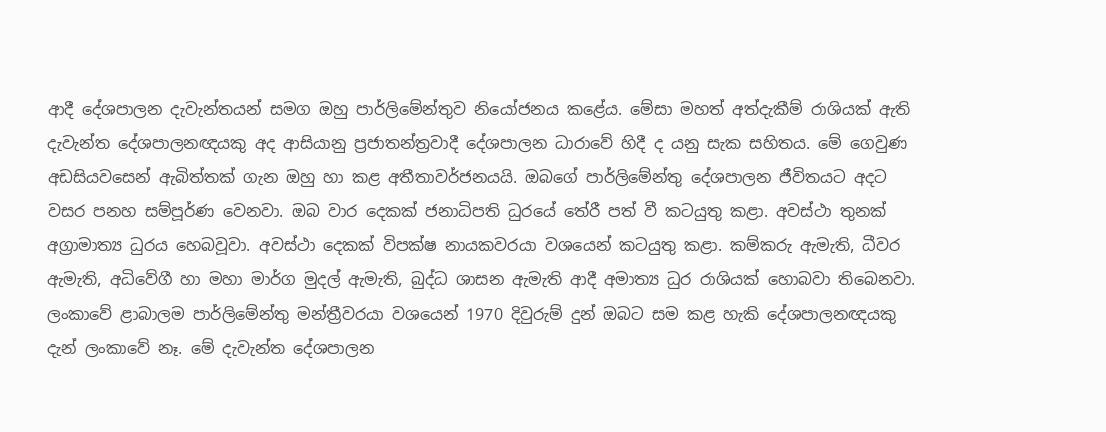ආදී දේශපාලන දැවැන්තයන් සමග ඔහු පාර්ලිමේන්තුව නියෝජනය කළේය. මේසා මහත් අත්දැකීම් රාශියක් ඇති දැවැන්ත දේශපාලනඥයකු අද ආසියානු ප්‍රජාතන්ත්‍රවාදී දේශපාලන ධාරාවේ හිදී ද යනු සැක සහිතය. මේ ගෙවුණ අඩසියවසෙන් ඇබිත්තක් ගැන ඔහු හා කළ අතීතාවර්ජනයයි. ඔබගේ පාර්ලිමේන්තු දේශපාලන ජීවිතයට අදට වසර පනහ සම්පූර්ණ වෙනවා. ඔබ වාර දෙකක් ජනාධිපති ධුරයේ තේරී පත් වී කටයුතු කළා. අවස්ථා තුනක් අග්‍රාමාත්‍ය ධුරය හෙබවූවා. අවස්ථා දෙකක් විපක්ෂ නායකවරයා වශයෙන් කටයුතු කළා. කම්කරු ඇමැති, ධීවර ඇමැති, අධිවේගී හා මහා මාර්ග මුදල් ඇමැති, බුද්ධ ශාසන ඇමැති ආදී අමාත්‍ය ධුර රාශියක් හොබවා තිබෙනවා. ලංකාවේ ළාබාලම පාර්ලිමේන්තු මන්ත්‍රීවරයා වශයෙන් 1970 දිවුරුම් දුන් ඔබට සම කළ හැකි දේශපාලනඥයකු දැන් ලංකාවේ නෑ. මේ දැවැන්ත දේශපාලන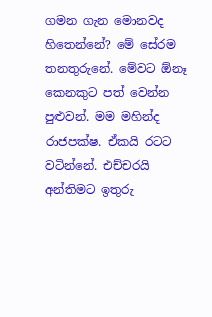ගමන ගැන මොනවද හිතෙන්නේ? මේ සේරම තනතුරුනේ. මේවට ඕනෑ කෙනකුට පත් වෙන්න පුළුවන්. මම මහින්ද රාජපක්ෂ. ඒකයි රටට වටින්නේ. එච්චරයි අන්තිමට ඉතුරු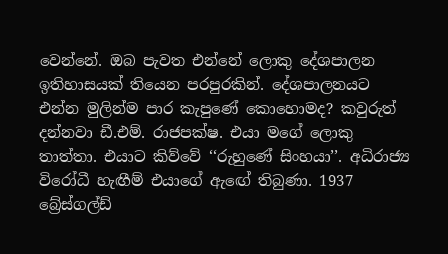වෙන්නේ. ඔබ පැවත එන්නේ ලොකු දේශපාලන ඉතිහාසයක් තියෙන පරපුරකින්. දේශපාලනයට එන්න මුලින්ම පාර කැපුණේ කොහොමද? කවුරුත් දන්නවා ඩී.එම්. රාජපක්ෂ. එයා මගේ ලොකු තාත්තා. එයාට කිව්වේ ‘‘රුහුණේ සිංහයා’’. අධිරාජ්‍ය විරෝධී හැඟීම් එයාගේ ඇඟේ තිබුණා. 1937 බ්‍රේස්ගල්ඩ්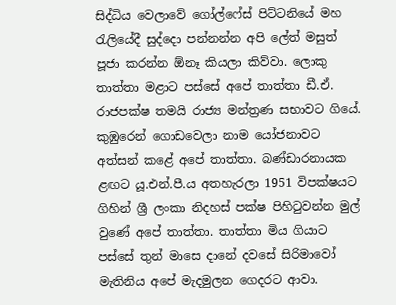සිද්ධිය වෙලාවේ ගෝල්ෆේස් පිට්ටනියේ මහ රැලියේදී සුද්දො පන්නන්න අපි ලේත් මසුත් පූජා කරන්න ඕනෑ කියලා කිව්වා. ලොකු තාත්තා මළාට පස්සේ අපේ තාත්තා ඩී.ඒ. රාජපක්ෂ තමයි රාජ්‍ය මන්ත්‍රණ සභාවට ගියේ. කුඹුරෙන් ගොඩවෙලා නාම යෝජනාවට අත්සන් කළේ අපේ තාත්තා. බණ්ඩාරනායක ළඟට යූ.එන්.පී.ය අතහැරලා 1951 විපක්ෂයට ගිහින් ශ්‍රී ලංකා නිදහස් පක්ෂ පිහිටුවන්න මුල් වුණේ අපේ තාත්තා. තාත්තා මිය ගියාට පස්සේ තුන් මාසෙ දානේ දවසේ සිරිමාවෝ මැතිනිය අපේ මැදමුලන ගෙදරට ආවා.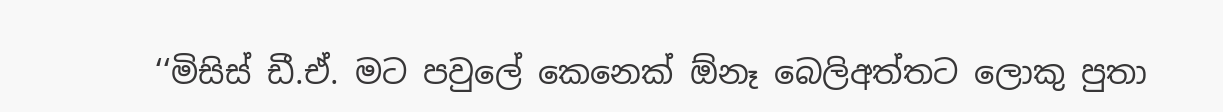‘‘මිසිස් ඩී.ඒ. මට පවුලේ කෙනෙක් ඕනෑ බෙලිඅත්තට ලොකු පුතා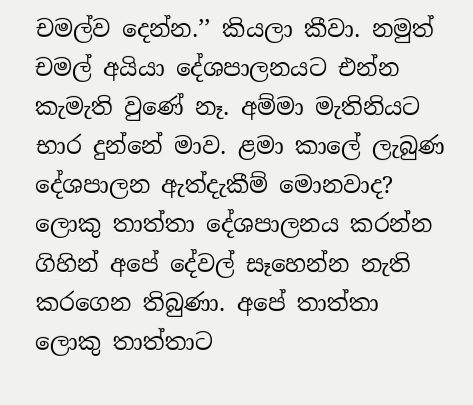චමල්ව දෙන්න.’’ කියලා කීවා. නමුත් චමල් අයියා දේශපාලනයට එන්න කැමැති වුණේ නෑ. අම්මා මැතිනියට භාර දුන්නේ මාව. ළමා කාලේ ලැබුණ දේශපාලන ඇත්දැකීම් මොනවාද? ලොකු තාත්තා දේශපාලනය කරන්න ගිහින් අපේ දේවල් සෑහෙන්න නැති කරගෙන තිබුණා. අපේ තාත්තා ලොකු තාත්තාට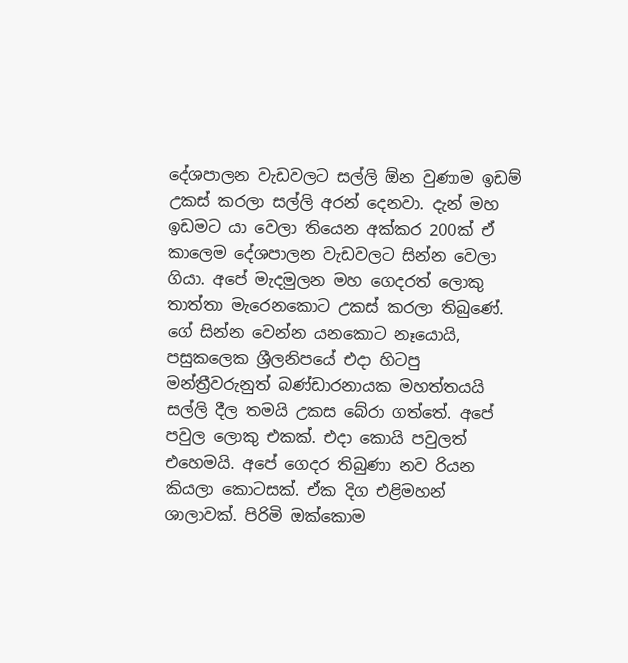දේශපාලන වැඩවලට සල්ලි ඕන වුණාම ඉඩම් උකස් කරලා සල්ලි අරන් දෙනවා. දැන් මහ ඉඩමට යා වෙලා තියෙන අක්කර 200ක් ඒ කාලෙම දේශපාලන වැඩවලට සින්න වෙලා ගියා. අපේ මැදමුලන මහ ගෙදරත් ලොකු තාත්තා මැරෙනකොට උකස් කරලා තිබුණේ. ගේ සින්න වෙන්න යනකොට නෑයොයි, පසුකලෙක ශ්‍රීලනිපයේ එදා හිටපු මන්ත්‍රීවරුනුත් බණ්ඩාරනායක මහත්තයයි සල්ලි දීල තමයි උකස බේරා ගත්තේ. අපේ පවුල ලොකු එකක්. එදා කොයි පවුලත් එහෙමයි. අපේ ගෙදර තිබුණා නව රියන කියලා කොටසක්. ඒක දිග එළිමහන් ශාලාවක්. පිරිමි ඔක්කොම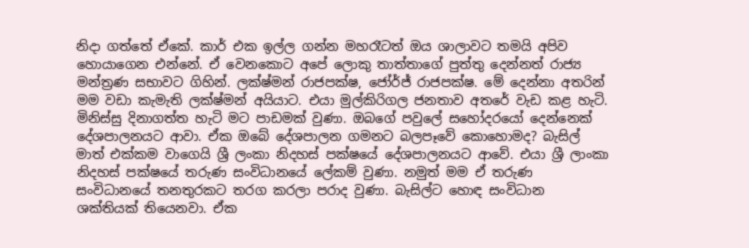නිදා ගත්තේ ඒකේ. කාර් එක ඉල්ල ගන්න මහරෑටත් ඔය ශාලාවට තමයි අපිව හොයාගෙන එන්නේ. ඒ වෙනකොට අපේ ලොකු තාත්තාගේ පුත්තු දෙන්නත් රාජ්‍ය මන්ත්‍රණ සභාවට ගිහින්. ලක්ෂ්මන් රාජපක්ෂ, ජෝර්ජ් රාජපක්ෂ. මේ දෙන්නා අතරින් මම වඩා කැමැති ලක්ෂ්මන් අයියාට. එයා මුල්කිරිගල ජනතාව අතරේ වැඩ කළ හැටි. මිනිස්සු දිනාගත්ත හැටි මට පාඩමක් වුණා. ඔබගේ පවුලේ සහෝදරයෝ දෙන්නෙක් දේශපාලනයට ආවා. ඒක ඔබේ දේශපාලන ගමනට බලපෑවේ කොහොමද? බැසිල් මාත් එක්කම වාගෙයි ශ්‍රී ලංකා නිදහස් පක්ෂයේ දේශපාලනයට ආවේ. එයා ශ්‍රී ලාංකා නිදහස් පක්ෂයේ තරුණ සංවිධානයේ ලේකම් වුණා. නමුත් මම ඒ තරුණ සංවිධානයේ තනතුරකට තරග කරලා පරාද වුණා. බැසිල්ට හොඳ සංවිධාන ශක්තියක් තියෙනවා. ඒක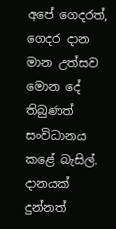අපේ ගෙදරත්, ගෙදර දාන මාන උත්සව මොන දේ තිබුණත් සංවිධානය කළේ බැසිල්. දානයක් දුන්නත්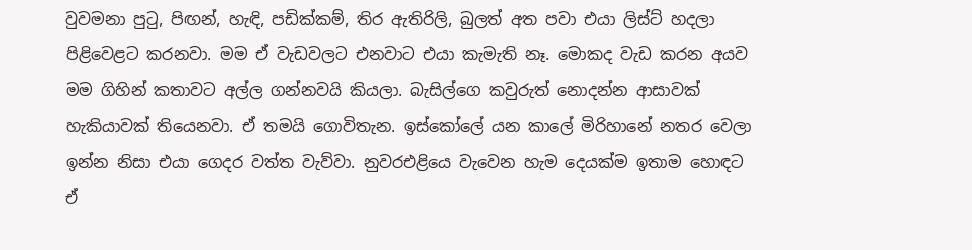වුවමනා පුටු, පිඟන්, හැඳි, පඩික්කම්, තිර ඇතිරිලි, බුලත් අත පවා එයා ලිස්ට් හදලා පිළිවෙළට කරනවා. මම ඒ වැඩවලට එනවාට එයා කැමැති නෑ. මොකද වැඩ කරන අයව මම ගිහින් කතාවට අල්ල ගන්නවයි කියලා. බැසිල්ගෙ කවුරුත් නොදන්න ආසාවක් හැකියාවක් තියෙනවා. ඒ තමයි ගොවිතැන. ඉස්කෝලේ යන කාලේ මිරිහානේ නතර වෙලා ඉන්න නිසා එයා ගෙදර වත්ත වැව්වා. නුවරඑළියෙ වැවෙන හැම දෙයක්ම ඉතාම හොඳට ඒ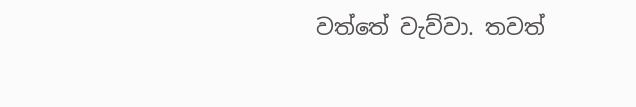වත්තේ වැව්වා. තවත්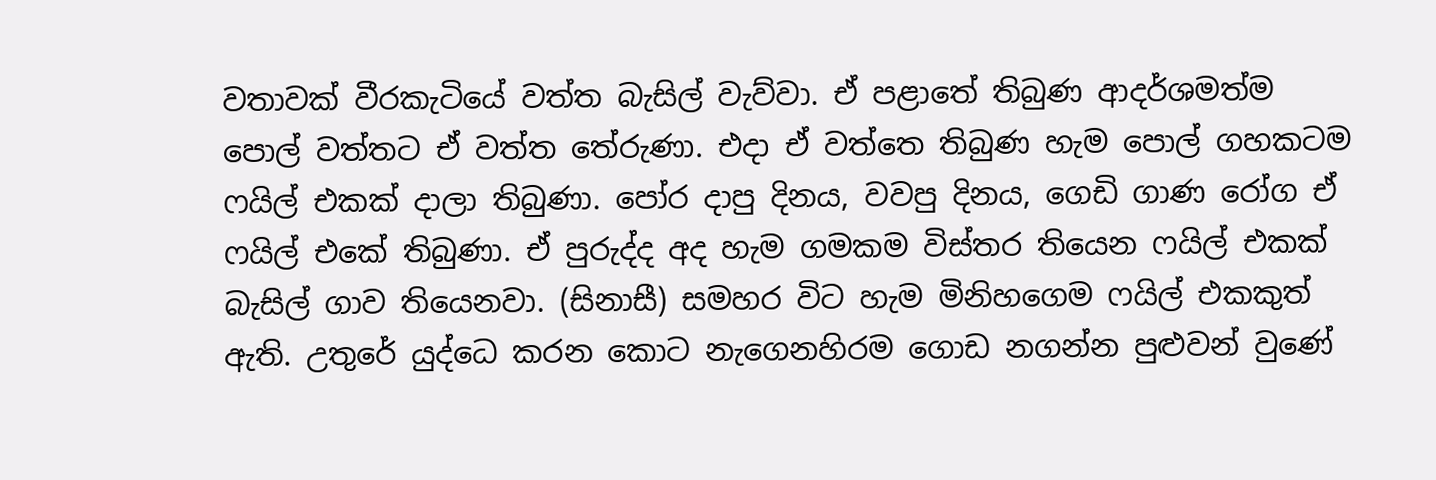වතාවක් වීරකැටියේ වත්ත බැසිල් වැව්වා. ඒ පළාතේ තිබුණ ආදර්ශමත්ම පොල් වත්තට ඒ වත්ත තේරුණා. එදා ඒ වත්තෙ තිබුණ හැම පොල් ගහකටම ෆයිල් එකක් දාලා තිබුණා. පෝර දාපු දිනය, වවපු දිනය, ගෙඩි ගාණ රෝග ඒ ෆයිල් එකේ තිබුණා. ඒ පුරුද්ද අද හැම ගමකම විස්තර තියෙන ෆයිල් එකක් බැසිල් ගාව තියෙනවා. (සිනාසී) සමහර විට හැම මිනිහගෙම ෆයිල් එකකුත් ඇති. උතුරේ යුද්ධෙ කරන කොට නැගෙනහිරම ගොඩ නගන්න පුළුවන් වුණේ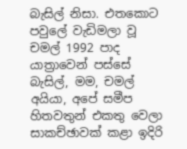බැසිල් නිසා. එතකොට පවුලේ වැඩිමලා වූ චමල් 1992 පාද යාත්‍රාවෙන් පස්සේ බැසිල්, මම, චමල් අයියා, අපේ සමීප හිතවතුන් එකතු වෙලා සාකච්ඡාවක් කළා ඉදිරි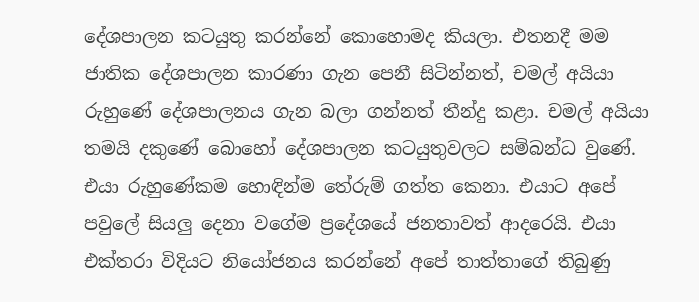දේශපාලන කටයුතු කරන්නේ කොහොමද කියලා. එතනදී මම ජාතික දේශපාලන කාරණා ගැන පෙනී සිටින්නත්, චමල් අයියා රුහුණේ දේශපාලනය ගැන බලා ගන්නත් තීන්දු කළා. චමල් අයියා තමයි දකුණේ බොහෝ දේශපාලන කටයුතුවලට සම්බන්ධ වුණේ. එයා රුහුණේකම හොඳින්ම තේරුම් ගත්ත කෙනා. එයාට අපේ පවුලේ සියලු දෙනා වගේම ප්‍රදේශයේ ජනතාවත් ආදරෙයි. එයා එක්තරා විදියට නියෝජනය කරන්නේ අපේ තාත්තාගේ තිබුණු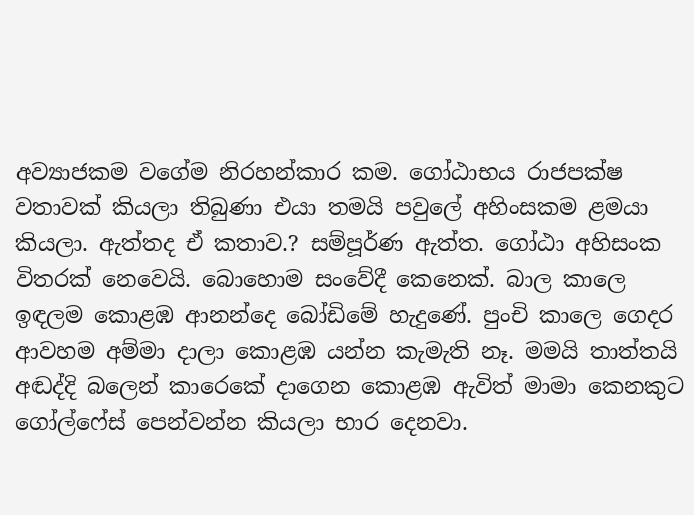අව්‍යාජකම වගේම නිරහන්කාර කම. ගෝඨාභය රාජපක්ෂ වතාවක් කියලා තිබුණා එයා තමයි පවුලේ අහිංසකම ළමයා කියලා. ඇත්තද ඒ කතාව.? සම්පූර්ණ ඇත්ත. ගෝඨා අහිසංක විතරක් නෙවෙයි. බොහොම සංවේදී කෙනෙක්. බාල කාලෙ ඉඳලම කොළඹ ආනන්දෙ බෝඩිමේ හැදුණේ. පුංචි කාලෙ ගෙදර ආවහම අම්මා දාලා කොළඹ යන්න කැමැති නෑ. මමයි තාත්තයි අඬද්දි බලෙන් කාරෙකේ දාගෙන කොළඹ ඇවිත් මාමා කෙනකුට ගෝල්ෆේස් පෙන්වන්න කියලා භාර දෙනවා.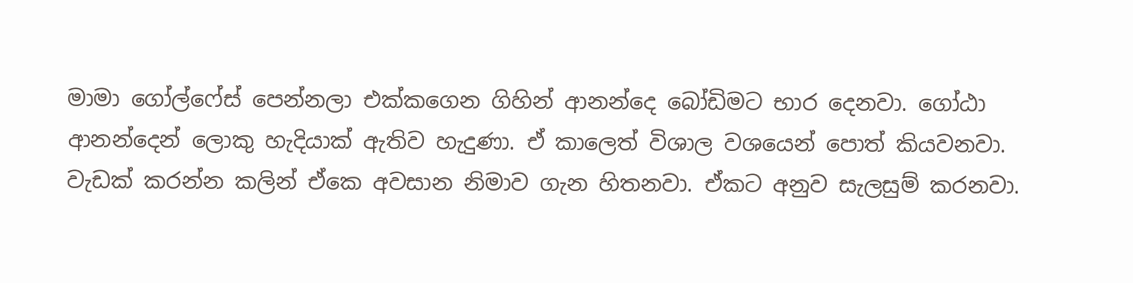මාමා ගෝල්ෆේස් පෙන්නලා එක්කගෙන ගිහින් ආනන්දෙ බෝඩිමට භාර දෙනවා. ගෝඨා ආනන්දෙන් ලොකු හැදියාක් ඇතිව හැදුණා. ඒ කාලෙත් විශාල වශයෙන් පොත් කියවනවා. වැඩක් කරන්න කලින් ඒකෙ අවසාන නිමාව ගැන හිතනවා. ඒකට අනුව සැලසුම් කරනවා.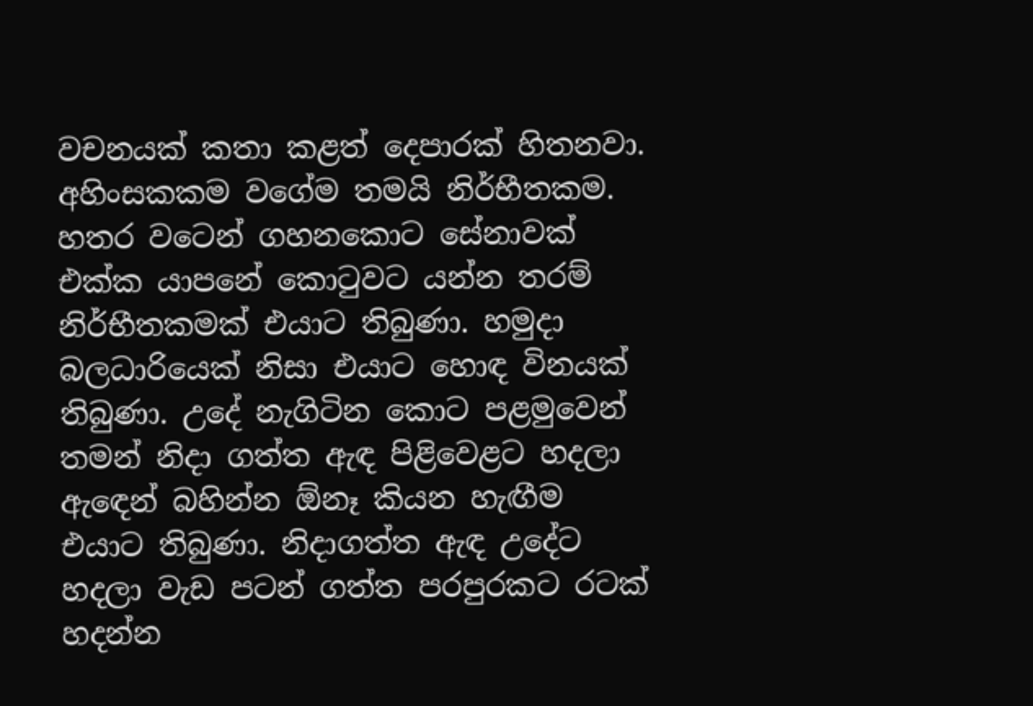වචනයක් කතා කළත් දෙපාරක් හිතනවා. අහිංසකකම වගේම තමයි නිර්භීතකම. හතර වටෙන් ගහනකොට සේනාවක් එක්ක යාපනේ කොටුවට යන්න තරම් නිර්භීතකමක් එයාට තිබුණා. හමුදා බලධාරියෙක් නිසා එයාට හොඳ විනයක් තිබුණා. උදේ නැගිටින කොට පළමුවෙන් තමන් නිදා ගත්ත ඇඳ පිළිවෙළට හදලා ඇඳෙන් බහින්න ඕනෑ කියන හැඟීම එයාට තිබුණා. නිදාගත්ත ඇඳ උදේට හදලා වැඩ පටන් ගත්ත පරපුරකට රටක් හදන්න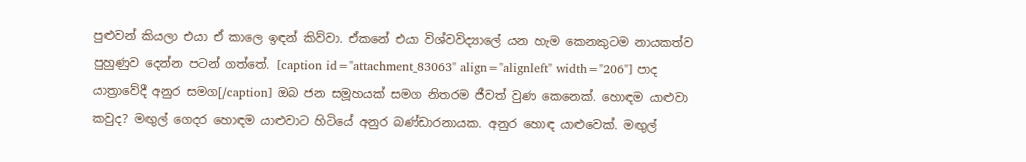පුළුවන් කියලා එයා ඒ කාලෙ ඉඳන් කිව්වා. ඒකනේ එයා විශ්වවිද්‍යාලේ යන හැම කෙනකුටම නායකත්ව පුහුණුව දෙන්න පටන් ගත්තේ. [caption id="attachment_83063" align="alignleft" width="206"] පාද යාත්‍රාවේදී අනුර සමග[/caption] ඔබ ජන සමූහයක් සමග නිතරම ජීවත් වුණ කෙනෙක්. හොඳම යාළුවා කවුද? මඟුල් ගෙදර හොඳම යාළුවාට හිටියේ අනුර බණ්ඩාරනායක. අනුර හොඳ යාළුවෙක්. මඟුල්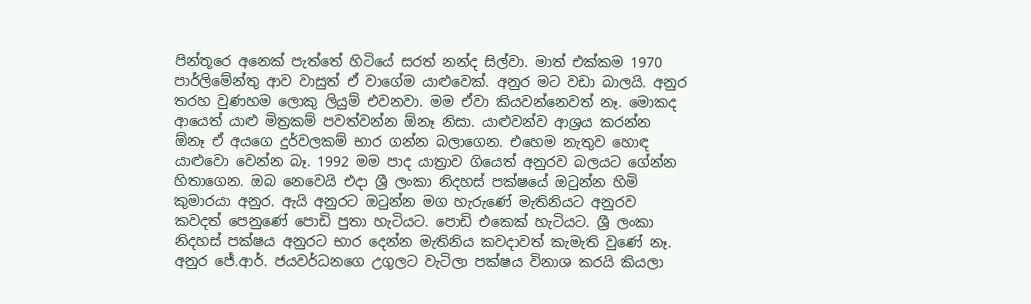පින්තූරෙ අනෙක් පැත්තේ හිටියේ සරත් නන්ද සිල්වා. මාත් එක්කම 1970 පාර්ලිමේන්තු ආව වාසුත් ඒ වාගේම යාළුවෙක්. අනුර මට වඩා බාලයි. අනුර තරහ වුණහම ලොකු ලියුම් එවනවා. මම ඒවා කියවන්නෙවත් නෑ. මොකද ආයෙත් යාළු මිත්‍රකම් පවත්වන්න ඕනෑ නිසා. යාළුවන්ව ආශ්‍රය කරන්න ඕනෑ ඒ අයගෙ දුර්වලකම් භාර ගන්න බලාගෙන. එහෙම නැතුව හොඳ යාළුවො වෙන්න බෑ. 1992 මම පාද යාත්‍රාව ගියෙත් අනුරව බලයට ගේන්න හිතාගෙන. ඔබ නෙවෙයි එදා ශ්‍රී ලංකා නිදහස් පක්ෂයේ ඔටුන්න හිමි කුමාරයා අනුර. ඇයි අනුරට ඔටුන්න මග හැරුණේ මැතිනියට අනුරව කවදත් පෙනුණේ පොඩි පුතා හැටියට. පොඩි එකෙක් හැටියට. ශ්‍රී ලංකා නිදහස් පක්ෂය අනුරට භාර දෙන්න මැතිනිය කවදාවත් කැමැති වුණේ නෑ. අනුර ජේ.ආර්. ජයවර්ධනගෙ උගුලට වැටිලා පක්ෂය විනාශ කරයි කියලා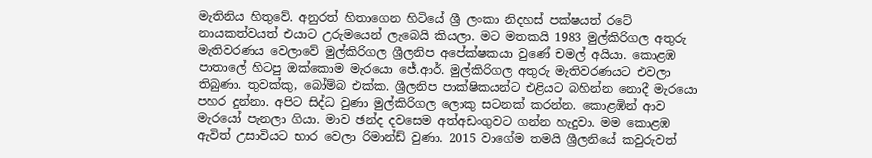මැතිනිය හිතුවේ. අනුරත් හිතාගෙන හිටියේ ශ්‍රී ලංකා නිදහස් පක්ෂයත් රටේ නායකත්වයත් එයාට උරුමයෙන් ලැබෙයි කියලා. මට මතකයි 1983 මුල්කිරිගල අතුරු මැතිවරණය වෙලාවේ මුල්කිරිගල ශ්‍රීලනිප අපේක්ෂකයා වුණේ චමල් අයියා. කොළඹ පාතාලේ හිටපු ඔක්කොම මැරයො ජේ.ආර්. මුල්කිරිගල අතුරු මැතිවරණයට එවලා තිබුණා. තුවක්කු, බෝම්බ එක්ක. ශ්‍රීලනිප පාක්ෂිකයන්ට එළියට බහින්න නොදී මැරයො පහර දුන්නා. අපිට සිද්ධ වුණා මුල්කිරිගල ලොකු සටනක් කරන්න. කොළඹින් ආව මැරයෝ පැනලා ගියා. මාව ඡන්ද දවසෙම අත්අඩංගුවට ගන්න හැදුවා. මම කොළඹ ඇවිත් උසාවියට භාර වෙලා රිමාන්ඩ් වුණා. 2015 වාගේම තමයි ශ්‍රීලනියේ කවුරුවත්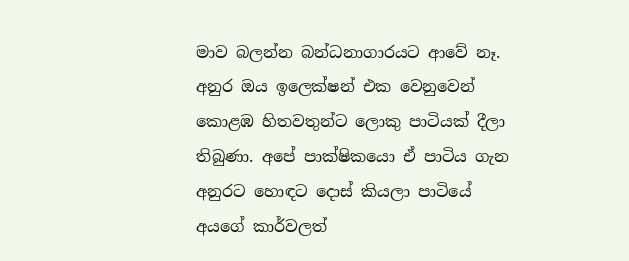මාව බලන්න බන්ධනාගාරයට ආවේ නෑ. අනුර ඔය ඉලෙක්ෂන් එක වෙනුවෙන් කොළඹ හිතවතුන්ට ලොකු පාටියක් දීලා තිබුණා. අපේ පාක්ෂිකයො ඒ පාටිය ගැන අනුරට හොඳට දොස් කියලා පාටියේ අයගේ කාර්වලත්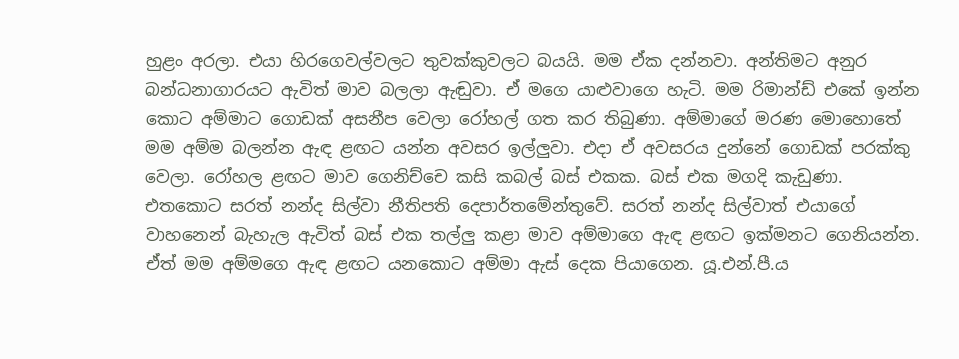හුළං අරලා. එයා හිරගෙවල්වලට තුවක්කුවලට බයයි. මම ඒක දන්නවා. අන්තිමට අනුර බන්ධනාගාරයට ඇවිත් මාව බලලා ඇඬුවා. ඒ මගෙ යාළුවාගෙ හැටි. මම රිමාන්ඩ් එකේ ඉන්න කොට අම්මාට ගොඩක් අසනීප වෙලා රෝහල් ගත කර තිබුණා. අම්මාගේ මරණ මොහොතේ මම අම්ම බලන්න ඇඳ ළඟට යන්න අවසර ඉල්ලුවා. එදා ඒ අවසරය දුන්නේ ගොඩක් පරක්කු වෙලා. රෝහල ළඟට මාව ගෙනිච්චෙ කසි කබල් බස් එකක. බස් එක මගදි කැඩුණා. එතකොට සරත් නන්ද සිල්වා නීතිපති දෙපාර්තමේන්තුවේ. සරත් නන්ද සිල්වාත් එයාගේ වාහනෙන් බැහැල ඇවිත් බස් එක තල්ලු කළා මාව අම්මාගෙ ඇඳ ළඟට ඉක්මනට ගෙනියන්න. ඒත් මම අම්මගෙ ඇඳ ළඟට යනකොට අම්මා ඇස් දෙක පියාගෙන. යූ.එන්.පී.ය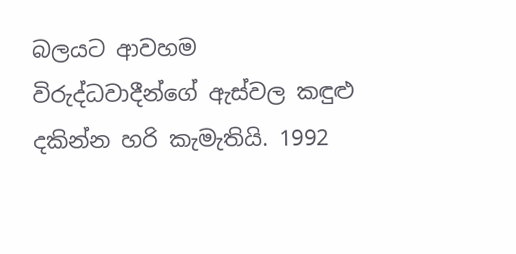බලයට ආවහම විරුද්ධවාදීන්ගේ ඇස්වල කඳුළු දකින්න හරි කැමැතියි. 1992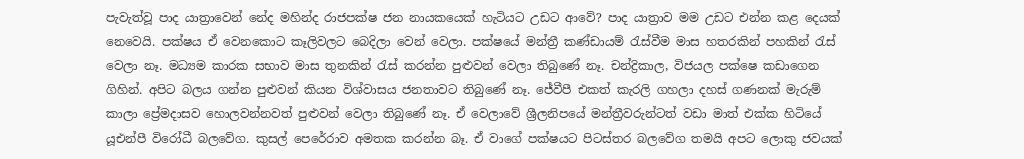පැවැත්වූ පාද යාත්‍රාවෙන් නේද මහින්ද රාජපක්ෂ ජන නායකයෙක් හැටියට උඩට ආවේ? පාද යාත්‍රාව මම උඩට එන්න කළ දෙයක් නෙවෙයි. පක්ෂය ඒ වෙනකොට කෑලිවලට බෙදිලා වෙන් වෙලා. පක්ෂයේ මන්ත්‍රී කණ්ඩායම් රැස්වීම මාස හතරකින් පහකින් රැස් වෙලා නෑ. මධ්‍යම කාරක සභාව මාස තුනකින් රැස් කරන්න පුළුවන් වෙලා තිබුණේ නෑ. චන්ද්‍රිකාල, විජයල පක්ෂෙ කඩාගෙන ගිහින්. අපිට බලය ගන්න පුළුවන් කියන විශ්වාසය ජනතාවට තිබුණේ නෑ. ජේවීපී එකත් කැරලි ගහලා දහස් ගණනක් මැරුම් කාලා ප්‍රේමදාසව හොලවන්නවත් පුළුවන් වෙලා තිබුණේ නෑ. ඒ වෙලාවේ ශ්‍රීලනිපයේ මන්ත්‍රීවරුන්ටත් වඩා මාත් එක්ක හිටියේ යූඑන්පී විරෝධී බලවේග. කුසල් පෙරේරාව අමතක කරන්න බෑ. ඒ වාගේ පක්ෂයට පිටස්තර බලවේග තමයි අපට ලොකු ජවයක්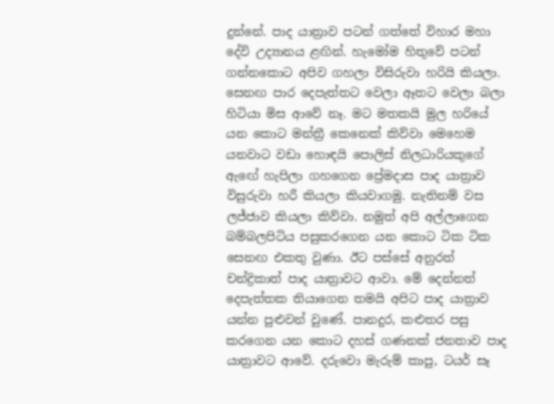දුන්නේ. පාද යාත්‍රාව පටන් ගත්තේ විහාර මහා දේවි උද්‍යානය ළඟින්. හැමෝම හිතුවේ පටන් ගන්නකොට අපිව ගහලා විසිරුවා හරියි කියලා. සෙනඟ පාර දෙපැත්තට වෙලා ඈතට වෙලා බලා හිටියා මිස ආවේ නෑ. මට මතකයි මුල හරියේ යන කොට මන්ත්‍රී කෙනෙක් කිව්වා මෙහෙම යනවාට වඩා හොඳයි පොලිස් නිලධාරියකුගේ ඇඟේ හැපිලා ගහගෙන ප්‍රේමදාස පාද යාත්‍රාව විසුරුවා හරී කියලා කියවාගමු. නැතිනම් වස ලජ්ජාව කියලා කිව්වා. නමුත් අපි අල්ලාගෙන බම්බලපිටිය පසුකරගෙන යන කොට ටික ටික සෙනඟ එකතු වුණා. ඊට පස්සේ අනුරත් චන්ද්‍රිකාත් පාද යාත්‍රාවට ආවා. මේ දෙන්නත් දෙපැත්තක තියාගෙන තමයි අපිට පාද යාත්‍රාව යන්න පුළුවන් වුණේ. පානදුර, කළුතර පසු කරගෙන යන කොට දහස් ගණනක් ජනතාව පාද යාත්‍රාවට ආවේ. දරුවො මැරුම් කාපු, ටයර් සෑ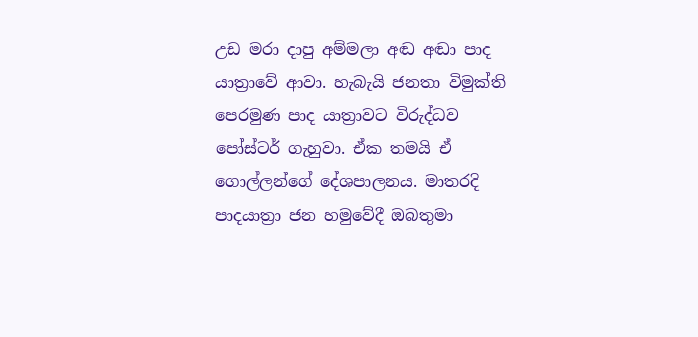උඩ මරා දාපු අම්මලා අඬ අඬා පාද යාත්‍රාවේ ආවා. හැබැයි ජනතා විමුක්ති පෙරමුණ පාද යාත්‍රාවට විරුද්ධව පෝස්ටර් ගැහුවා. ඒක තමයි ඒ ගොල්ලන්ගේ දේශපාලනය. මාතරදි පාදයාත්‍රා ජන හමුවේදී ඔබතුමා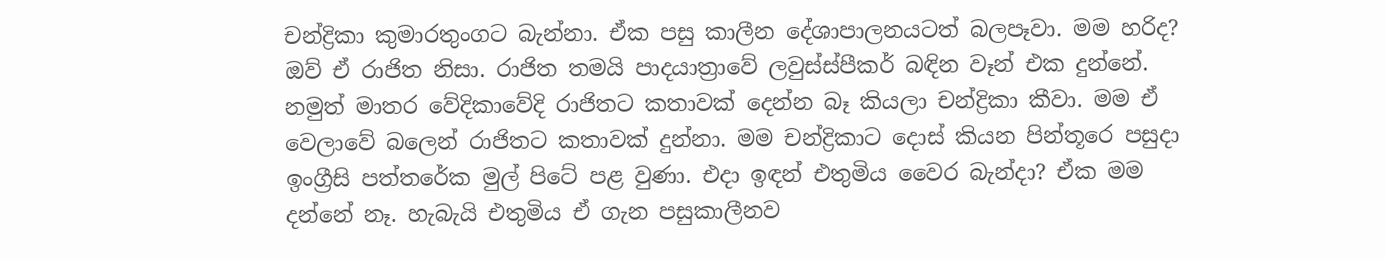චන්ද්‍රිකා කුමාරතුංගට බැන්නා. ඒක පසු කාලීන දේශාපාලනයටත් බලපෑවා. මම හරිද? ඔව් ඒ රාජිත නිසා. රාජිත තමයි පාදයාත්‍රාවේ ලවුස්ස්පීකර් බඳින වෑන් එක දුන්නේ. නමුත් මාතර වේදිකාවේදි රාජිතට කතාවක් දෙන්න බෑ කියලා චන්ද්‍රිකා කීවා. මම ඒ වෙලාවේ බලෙන් රාජිතට කතාවක් දුන්නා. මම චන්ද්‍රිකාට දොස් කියන පින්තූරෙ පසුදා ඉංග්‍රීසි පත්තරේක මුල් පිටේ පළ වුණා. එදා ඉඳන් එතුමිය වෛර බැන්දා? ඒක මම දන්නේ නෑ. හැබැයි එතුමිය ඒ ගැන පසුකාලීනව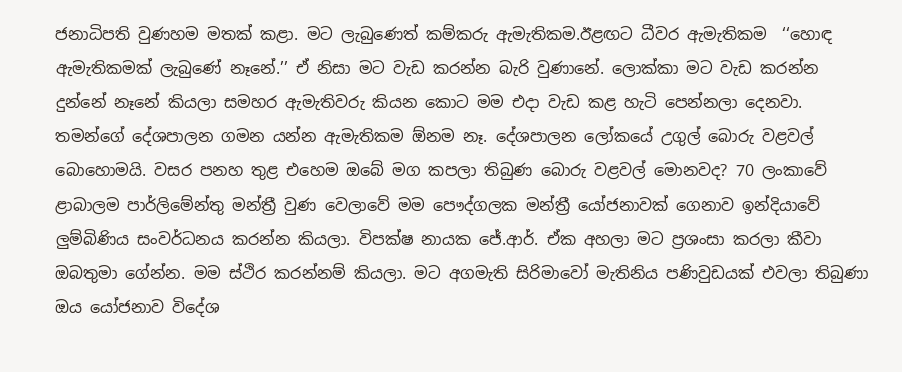ජනාධිපති වුණහම මතක් කළා. මට ලැබුණෙත් කම්කරු ඇමැතිකම.ඊළඟට ධීවර ඇමැතිකම  ‘‘හොඳ ඇමැතිකමක් ලැබුණේ නෑනේ.’’ ඒ නිසා මට වැඩ කරන්න බැරි වුණානේ. ලොක්කා මට වැඩ කරන්න දුන්නේ නෑනේ කියලා සමහර ඇමැතිවරු කියන කොට මම එදා වැඩ කළ හැටි පෙන්නලා දෙනවා. තමන්ගේ දේශපාලන ගමන යන්න ඇමැතිකම ඕනම නෑ. දේශපාලන ලෝකයේ උගුල් බොරු වළවල් බොහොමයි. වසර පනහ තුළ එහෙම ඔබේ මග කපලා තිබුණ බොරු වළවල් මොනවද? 70 ලංකාවේ ළාබාලම පාර්ලිමේන්තු මන්ත්‍රී වුණ වෙලාවේ මම පෞද්ගලක මන්ත්‍රී යෝජනාවක් ගෙනාව ඉන්දියාවේ ලුම්බිණිය සංවර්ධනය කරන්න කියලා. විපක්ෂ නායක ජේ.ආර්. ඒක අහලා මට ප්‍රශංසා කරලා කීවා ඔබතුමා ගේන්න. මම ස්ථිර කරන්නම් කියලා. මට අගමැති සිරිමාවෝ මැතිනිය පණිවුඩයක් එවලා තිබුණා ඔය යෝජනාව විදේශ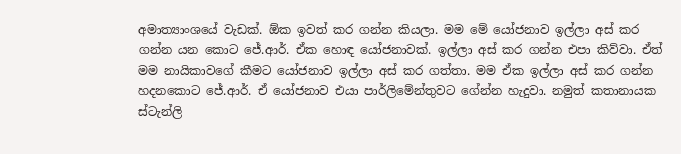අමාත්‍යාංශයේ වැඩක්. ඕක ඉවත් කර ගන්න කියලා. මම මේ යෝජනාව ඉල්ලා අස් කර ගන්න යන කොට ජේ.ආර්. ඒක හොඳ යෝජනාවක්. ඉල්ලා අස් කර ගන්න එපා කිව්වා. ඒත් මම නායිකාවගේ කීමට යෝජනාව ඉල්ලා අස් කර ගත්තා. මම ඒක ඉල්ලා අස් කර ගන්න හදනකොට ජේ.ආර්. ඒ යෝජනාව එයා පාර්ලිමේන්තුවට ගේන්න හැදුවා. නමුත් කතානායක ස්ටැන්ලි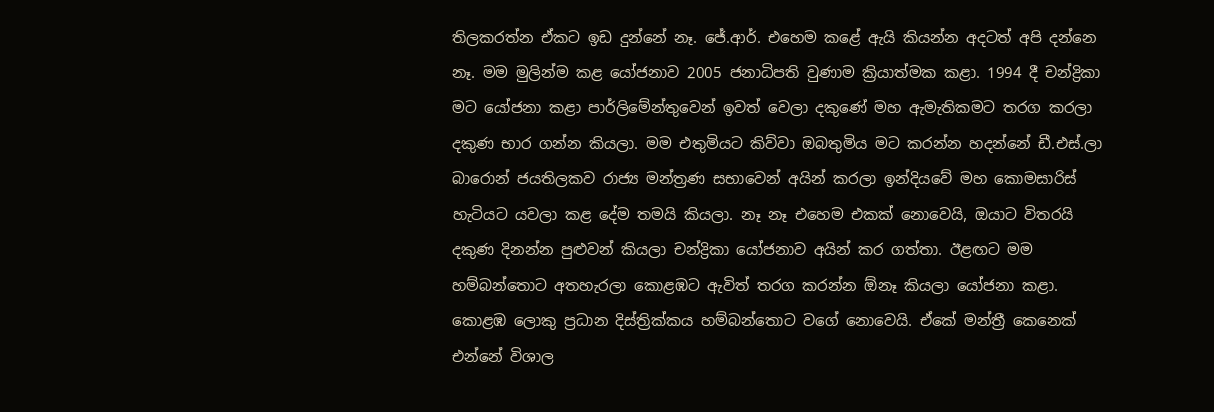තිලකරත්න ඒකට ඉඩ දුන්නේ නෑ. ජේ.ආර්. එහෙම කළේ ඇයි කියන්න අදටත් අපි දන්නෙ නෑ. මම මුලින්ම කළ යෝජනාව 2005 ජනාධිපති වුණාම ක්‍රියාත්මක කළා. 1994 දී චන්ද්‍රිකා මට යෝජනා කළා පාර්ලිමේන්තුවෙන් ඉවත් වෙලා දකුණේ මහ ඇමැතිකමට තරග කරලා දකුණ භාර ගන්න කියලා. මම එතුමියට කිව්වා ඔබතුමිය මට කරන්න හදන්නේ ඩී.එස්.ලා බාරොන් ජයතිලකව රාජ්‍ය මන්ත්‍රණ සභාවෙන් අයින් කරලා ඉන්දියවේ මහ කොමසාරිස් හැටියට යවලා කළ දේම තමයි කියලා. නෑ නෑ එහෙම එකක් නොවෙයි, ඔයාට විතරයි දකුණ දිනන්න පුළුවන් කියලා චන්ද්‍රිකා යෝජනාව අයින් කර ගත්තා. ඊළඟට මම හම්බන්තොට අතහැරලා කොළඹට ඇවිත් තරග කරන්න ඕනෑ කියලා යෝජනා කළා. කොළඹ ලොකු ප්‍රධාන දිස්ත්‍රික්කය හම්බන්තොට වගේ නොවෙයි. ඒකේ මන්ත්‍රී කෙනෙක් එන්නේ විශාල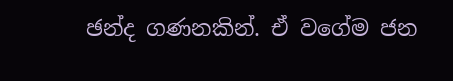ඡන්ද ගණනකින්. ඒ වගේම ජන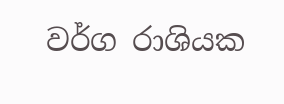වර්ග රාශියක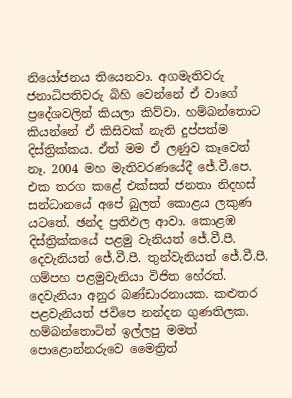නියෝජනය තියෙනවා. අගමැතිවරු ජනාධිපතිවරු බිහි වෙන්නේ ඒ වාගේ ප්‍රදේශවලින් කියලා කිව්වා. හම්බන්තොට කියන්නේ ඒ කිසිවක් නැති දුප්පත්ම දිස්ත්‍රික්කය. ඒත් මම ඒ ලණුව කෑවෙත් නෑ. 2004 මහ මැතිවරණයේදී ජේ.වී.පෙ. එක තරග කළේ එක්සත් ජනතා නිදහස් සන්ධානයේ අපේ බුලත් කොළය ලකුණ යටතේ. ඡන්ද ප්‍රතිඵල ආවා. කොළඹ දිස්ත්‍රික්කයේ පළමු වැනියත් ජේ.වී.පී. දෙවැනියත් ජේ.වී.පී. තුන්වැනියත් ජේ.වී.පී. ගම්පහ පළමුවැනියා විජිත හේරත්. දෙවැනියා අනුර බණ්ඩාරනායක. කළුතර පළවැනියත් ජවිපෙ නන්දන ගුණතිලක. හම්බන්තොටින් ඉල්ලපු මමත් පොළොන්නරුවෙ මෛත්‍රිත්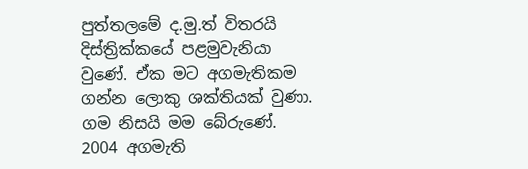පුත්තලමේ ද.මු.ත් විතරයි දිස්ත්‍රික්කයේ පළමුවැනියා වුණේ. ඒක මට අගමැතිකම ගන්න ලොකු ශක්තියක් වුණා. ගම නිසයි මම බේරුණේ. 2004 අගමැති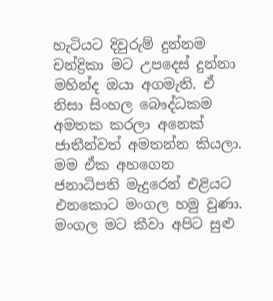හැටියට දිවුරුම් දුන්නම චන්ද්‍රිකා මට උපදෙස් දුන්නා මහින්ද ඔයා අගමැති. ඒ නිසා සිංහල බෞද්ධකම අමතක කරලා අනෙක් ජාතීන්වත් අමතන්න කියලා. මම ඒක අහගෙන ජනාධිපති මැදුරෙන් එළියට එනකොට මංගල හමු වුණා. මංගල මට කීවා අපිට සුළු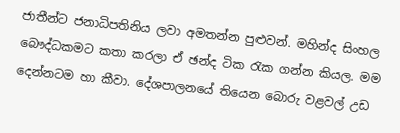ජාතීන්ට ජනාධිපතිනිය ලවා අමතන්න පුළුවන්. මහින්ද සිංහල බෞද්ධකමට කතා කරලා ඒ ඡන්ද ටික රැක ගන්න කියල. මම දෙන්නටම හා කීවා. දේශපාලනයේ තියෙන බොරු වළවල් උඩ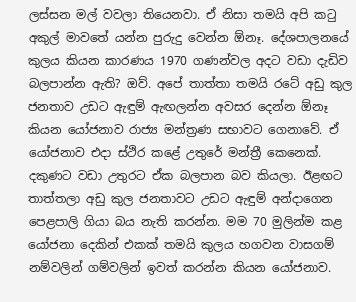ලස්සන මල් වවලා තියෙනවා. ඒ නිසා තමයි අපි කටු අකුල් මාවතේ යන්න පුරුදු වෙන්න ඕනෑ. දේශපාලනයේ කුලය කියන කාරණය 1970 ගණන්වල අදට වඩා දැඩිව බලපාන්න ඇති? ඔව්. අපේ තාත්තා තමයි රටේ අඩු කුල ජනතාව උඩට ඇඳුම් ඇඟලන්න අවසර දෙන්න ඕනෑ කියන යෝජනාව රාජ්‍ය මන්ත්‍රණ සභාවට ගෙනාවේ. ඒ යෝජනාව එදා ස්ථිර කළේ උතුරේ මන්ත්‍රී කෙනෙක්. දකුණට වඩා උතුරට ඒක බලපාන බව කියලා. ඊළඟට තාත්තලා අඩු කුල ජනතාවට උඩට ඇඳුම් අන්දාගෙන පෙළපාලි ගියා බය නැති කරන්න. මම 70 මුලින්ම කළ යෝජනා දෙකින් එකක් තමයි කුලය හගවන වාසගම් නම්වලින් ගම්වලින් ඉවත් කරන්න කියන යෝජනාව.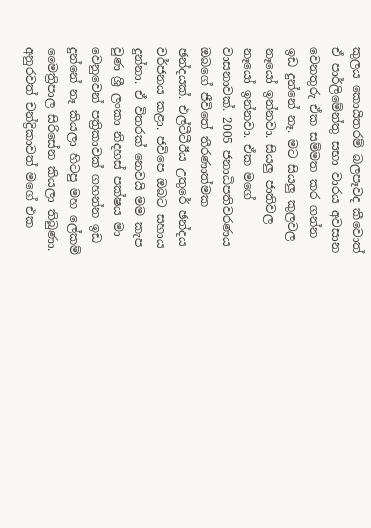කුලය කොයිතරම් බලපෑවද කීවොත් ඒ පාර්ලිමේන්තු සභා වාරය අවසාන වෙනතුරු ඒක සම්මත කර ගන්න ඉඩ දුන්නේ නෑ. මට සියලු කුලවල නෑයෝ ඉන්නවා. සියලු ජාතිවල නෑයෝ ඉන්නවා. ඒක මගේ වාසනාවක්. 2005 ජනාධිපතිවරණය ඔබගේ ජීවිතේ තීරණාත්මක ඡන්දයක්. එල්ටීටීඊය උතුරේ ඡන්දය වර්ජනය කළා. ජවිපෙ ඔබට සහාය දුන්නා. ඒ විතරක් නෙවයි මම කැප වුණ ශ්‍රී ලංකා නිදහස් පක්ෂය මා වෙනුවෙන් පත්‍රිකාවක් ගහන්න ඉඩ දුන්නේ නෑ කියලා හිටපු මහ ලේකම් මෛත්‍රිපාල සිරිසේන කියලා තිබුණා. අනුරවත් චන්ද්‍රිකාවත් මගේ එක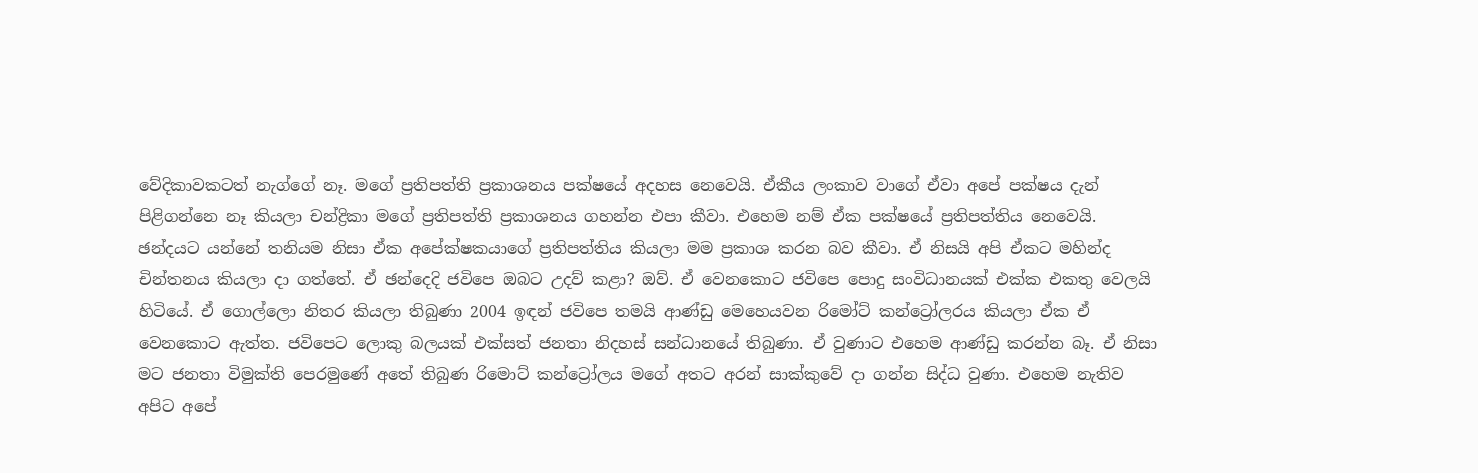වේදිකාවකටත් නැග්ගේ නෑ. මගේ ප්‍රතිපත්ති ප්‍රකාශනය පක්ෂයේ අදහස නෙවෙයි. ඒකීය ලංකාව වාගේ ඒවා අපේ පක්ෂය දැන් පිළිගන්නෙ නෑ කියලා චන්ද්‍රිකා මගේ ප්‍රතිපත්ති ප්‍රකාශනය ගහන්න එපා කීවා. එහෙම නම් ඒක පක්ෂයේ ප්‍රතිපත්තිය නෙවෙයි. ඡන්දයට යන්නේ තනියම නිසා ඒක අපේක්ෂකයාගේ ප්‍රතිපත්තිය කියලා මම ප්‍රකාශ කරන බව කීවා. ඒ නිසයි අපි ඒකට මහින්ද චින්තනය කියලා දා ගත්තේ. ඒ ඡන්දෙදි ජවිපෙ ඔබට උදව් කළා? ඔව්. ඒ වෙනකොට ජවිපෙ පොදු සංවිධානයක් එක්ක එකතු වෙලයි හිටියේ. ඒ ගොල්ලො නිතර කියලා තිබුණා 2004 ඉඳන් ජවිපෙ තමයි ආණ්ඩු මෙහෙයවන රිමෝට් කන්ට්‍රෝලරය කියලා ඒක ඒ වෙනකොට ඇත්ත. ජවිපෙට ලොකු බලයක් එක්සත් ජනතා නිදහස් සන්ධානයේ තිබුණා. ඒ වුණාට එහෙම ආණ්ඩු කරන්න බෑ. ඒ නිසා මට ජනතා විමුක්ති පෙරමුණේ අතේ තිබුණ රිමොට් කන්ට්‍රෝලය මගේ අතට අරන් සාක්කුවේ දා ගන්න සිද්ධ වුණා. එහෙම නැතිව අපිට අපේ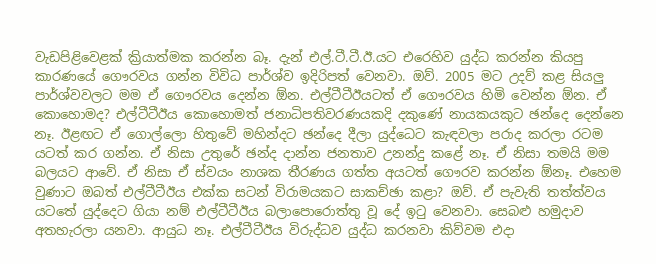වැඩපිළිවෙළක් ක්‍රියාත්මක කරන්න බෑ. දැන් එල්.ටී.ටී.ඊ.යට එරෙහිව යුද්ධ කරන්න කියපු කාරණයේ ගෞරවය ගන්න විවිධ පාර්ශ්ව ඉදිරිපත් වෙනවා. ඔව්. 2005 මට උදව් කළ සියලු පාර්ශ්වවලට මම ඒ ගෞරවය දෙන්න ඕන. එල්ටීටීඊයටත් ඒ ගෞරවය හිමි වෙන්න ඕන. ඒ කොහොමද? එල්ටීටීඊය කොහොමත් ජනාධිපතිවරණයකදි දකුණේ නායකයකුට ඡන්දෙ දෙන්නෙ නෑ. ඊළඟට ඒ ගොල්ලො හිතුවේ මහින්දට ඡන්දෙ දීලා යුද්ධෙට කැඳවලා පරාද කරලා රටම යටත් කර ගන්න. ඒ නිසා උතුරේ ඡන්ද දාන්න ජනතාව උනන්දු කළේ නෑ. ඒ නිසා තමයි මම බලයට ආවේ. ඒ නිසා ඒ ස්වයං නාශක තීරණය ගත්ත අයටත් ගෞරව කරන්න ඕනෑ. එහෙම වුණාට ඔබත් එල්ටීටීඊය එක්ක සටන් විරාමයකට සාකච්ඡා කළා? ඔව්. ඒ පැවැති තත්ත්වය යටතේ යුද්දෙට ගියා නම් එල්ටීටීඊය බලාපොරොත්තු වූ දේ ඉටු වෙනවා. සෙබළු හමුදාව අතහැරලා යනවා. ආයුධ නෑ. එල්ටීටීඊය විරුද්ධව යුද්ධ කරනවා කිව්වම එදා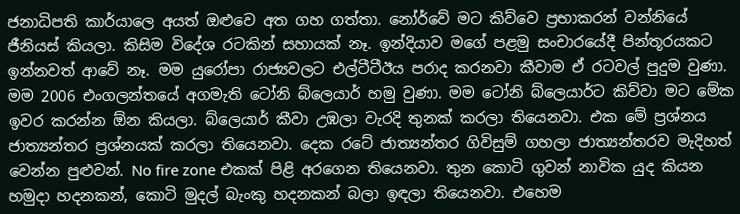ජනාධිපති කාර්යාලෙ අයත් ඔළුවෙ අත ගහ ගත්තා. නෝර්වේ මට කිව්වෙ ප්‍රභාකරන් වන්නියේ ජීනියස් කියලා. කිසිම විදේශ රටකින් සහායක් නෑ. ඉන්දියාව මගේ පළමු සංචාරයේදී පින්තූරයකට ඉන්නවත් ආවේ නෑ. මම යුරෝපා රාජ්‍යවලට එල්ටීටීඊය පරාද කරනවා කීවාම ඒ රටවල් පුදුම වුණා. මම 2006 එංගලන්තයේ අගමැති ටෝනි බ්ලෙයාර් හමු වුණා. මම ටෝනි බ්ලෙයාර්ට කිව්වා මට මේක ඉවර කරන්න ඕන කියලා. බ්ලෙයාර් කීවා උඹලා වැරදි තුනක් කරලා තියෙනවා. එක මේ ප්‍රශ්නය ජාත්‍යන්තර ප්‍රශ්නයක් කරලා තියෙනවා. දෙක රටේ ජාත්‍යන්තර ගිවිසුම් ගහලා ජාත්‍යන්තරව මැදිහත් වෙන්න පුළුවන්. No fire zone එකක් පිළි අරගෙන තියෙනවා. තුන කොටි ගුවන් නාවික යුද කියන හමුදා හදනකන්, කොටි මුදල් බැංකු හදනකන් බලා ඉඳලා තියෙනවා. එහෙම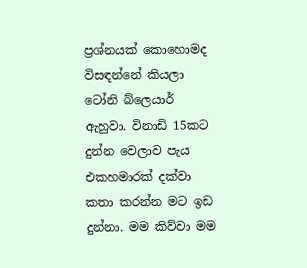ප්‍රශ්නයක් කොහොමද විසඳන්නේ කියලා ටෝනි බ්ලෙයාර් ඇහුවා. විනාඩි 15කට දුන්න වෙලාව පැය එකහමාරක් දක්වා කතා කරන්න මට ඉඩ දුන්නා. මම කිව්වා මම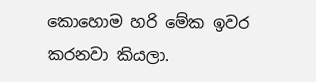කොහොම හරි මේක ඉවර කරනවා කියලා.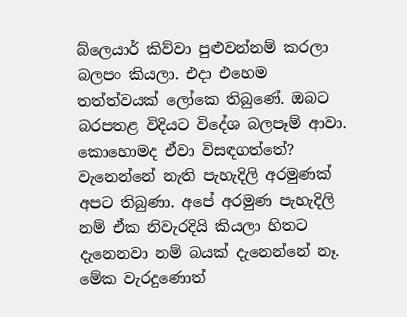බ්ලෙයාර් කිව්වා පුළුවන්නම් කරලා බලපං කියලා. එදා එහෙම තත්ත්වයක් ලෝකෙ තිබුණේ. ඔබට බරපතළ විදියට විදේශ බලපෑම් ආවා. කොහොමද ඒවා විසඳගත්තේ? වැනෙන්නේ නැති පැහැදිලි අරමුණක් අපට තිබුණා. අපේ අරමුණ පැහැදිලි නම් ඒක නිවැරදියි කියලා හිතට දැනෙනවා නම් බයක් දැනෙන්නේ නෑ. මේක වැරදුණොත්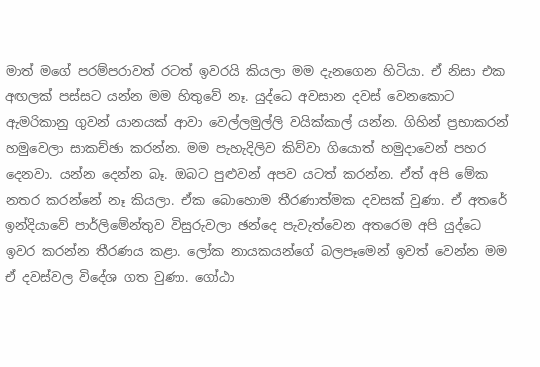මාත් මගේ පරම්පරාවත් රටත් ඉවරයි කියලා මම දැනගෙන හිටියා. ඒ නිසා එක අඟලක් පස්සට යන්න මම හිතුවේ නෑ. යුද්ධෙ අවසාන දවස් වෙනකොට ඇමරිකානු ගුවන් යානයක් ආවා වෙල්ලමුල්ලි වයික්කාල් යන්න. ගිහින් ප්‍රභාකරන් හමුවෙලා සාකච්ඡා කරන්න. මම පැහැදිලිව කිව්වා ගියොත් හමුදාවෙන් පහර දෙනවා. යන්න දෙන්න බෑ. ඔබට පුළුවන් අපව යටත් කරන්න. ඒත් අපි මේක නතර කරන්නේ නෑ කියලා. ඒක බොහොම තීරණාත්මක දවසක් වුණා. ඒ අතරේ ඉන්දියාවේ පාර්ලිමේන්තුව විසුරුවලා ඡන්දෙ පැවැත්වෙන අතරෙම අපි යුද්ධෙ ඉවර කරන්න තීරණය කළා. ලෝක නායකයන්ගේ බලපෑමෙන් ඉවත් වෙන්න මම ඒ දවස්වල විදේශ ගත වුණා. ගෝඨා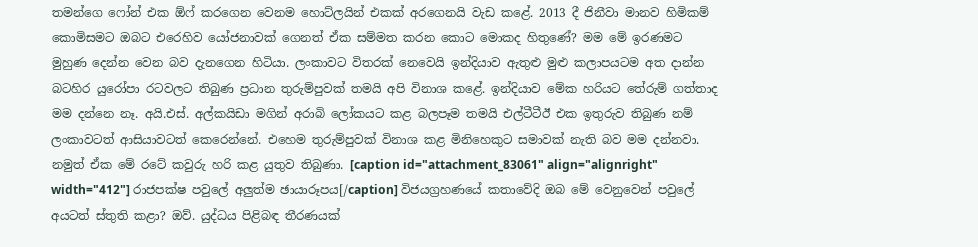තමන්ගෙ ෆෝන් එක ඕෆ් කරගෙන වෙනම හොට්ලයින් එකක් අරගෙනයි වැඩ කළේ. 2013 දී ජිනීවා මානව හිමිකම් කොමිසමට ඔබට එරෙහිව යෝජනාවක් ගෙනත් ඒක සම්මත කරන කොට මොකද හිතුණේ? මම මේ ඉරණමට මුහුණ දෙන්න වෙන බව දැනගෙන හිටියා. ලංකාවට විතරක් නෙවෙයි ඉන්දියාව ඇතුළු මුළු කලාපයටම අත දාන්න බටහිර යුරෝපා රටවලට තිබුණ ප්‍රධාන තුරුම්පුවක් තමයි අපි විනාශ කළේ. ඉන්දියාව මේක හරියට තේරුම් ගත්තාද මම දන්නෙ නෑ. අයි.එස්. අල්කයිඩා මගින් අරාබි ලෝකයට කළ බලපෑම තමයි එල්ටීටීඊ එක ඉතුරුව තිබුණ නම් ලංකාවටත් ආසියාවටත් කෙරෙන්නේ. එහෙම තුරුම්පුවක් විනාශ කළ මිනිහෙකුට සමාවක් නැති බව මම දන්නවා. නමුත් ඒක මේ රටේ කවුරු හරි කළ යුතුව තිබුණා. [caption id="attachment_83061" align="alignright" width="412"] රාජපක්ෂ පවුලේ අලුත්ම ඡායාරූපය[/caption] විජයග්‍රහණයේ කතාවේදි ඔබ මේ වෙනුවෙන් පවුලේ අයටත් ස්තුති කළා? ඔව්. යුද්ධය පිළිබඳ තීරණයක්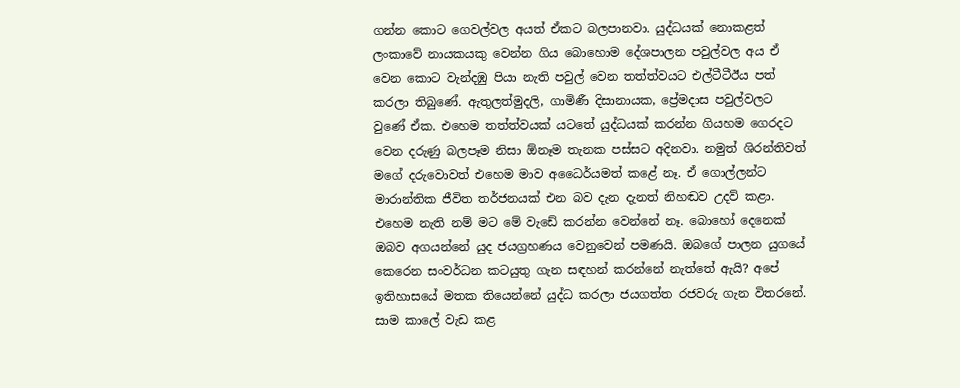ගන්න කොට ගෙවල්වල අයත් ඒකට බලපානවා. යුද්ධයක් නොකළත් ලංකාවේ නායකයකු වෙන්න ගිය බොහොම දේශපාලන පවුල්වල අය ඒ වෙන කොට වැන්දඹු පියා නැති පවුල් වෙන තත්ත්වයට එල්ටීටීඊය පත් කරලා තිබුණේ. ඇතුලත්මුදලි, ගාමිණී දිසානායක, ප්‍රේමදාස පවුල්වලට වුණේ ඒක. එහෙම තත්ත්වයක් යටතේ යුද්ධයක් කරන්න ගියහම ගෙරදට වෙන දරුණු බලපෑම නිසා ඕනෑම තැනක පස්සට අදිනවා. නමුත් ශිරන්තිවත් මගේ දරුවොවත් එහෙම මාව අධෛර්යමත් කළේ නෑ. ඒ ගොල්ලන්ට මාරාන්තික ජීවිත තර්ජනයක් එන බව දැන දැනත් නිහඬව උදව් කළා. එහෙම නැති නම් මට මේ වැඩේ කරන්න වෙන්නේ නෑ. බොහෝ දෙනෙක් ඔබව අගයන්නේ යුද ජයග්‍රහණය වෙනුවෙන් පමණයි. ඔබගේ පාලන යුගයේ කෙරෙන සංවර්ධන කටයුතු ගැන සඳහන් කරන්නේ නැත්තේ ඇයි? අපේ ඉතිහාසයේ මතක තියෙන්නේ යුද්ධ කරලා ජයගත්ත රජවරු ගැන විතරනේ. සාම කාලේ වැඩ කළ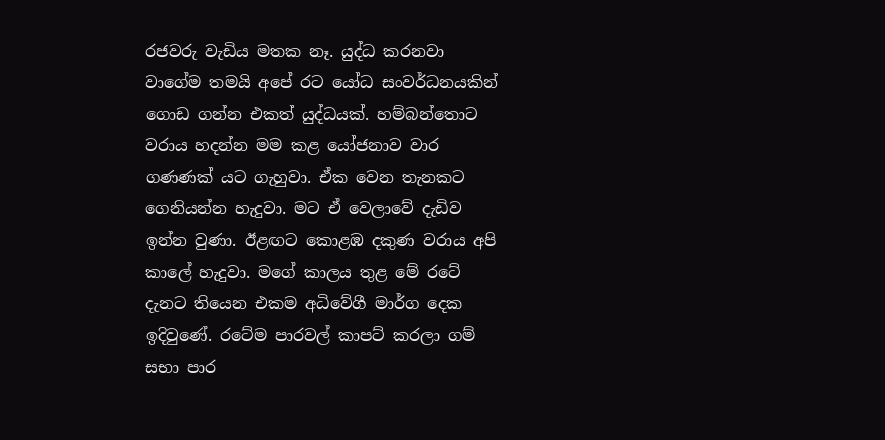රජවරු වැඩිය මතක නෑ. යුද්ධ කරනවා වාගේම තමයි අපේ රට යෝධ සංවර්ධනයකින් ගොඩ ගන්න එකත් යුද්ධයක්. හම්බන්තොට වරාය හදන්න මම කළ යෝජනාව වාර ගණණක් යට ගැහුවා. ඒක වෙන තැනකට ගෙනියන්න හැදුවා. මට ඒ වෙලාවේ දැඩිව ඉන්න වුණා. ඊළඟට කොළඹ දකුණ වරාය අපි කාලේ හැදුවා. මගේ කාලය තුළ මේ රටේ දැනට තියෙන එකම අධිවේගී මාර්ග දෙක ඉදිවුණේ. රටේම පාරවල් කාපට් කරලා ගම් සභා පාර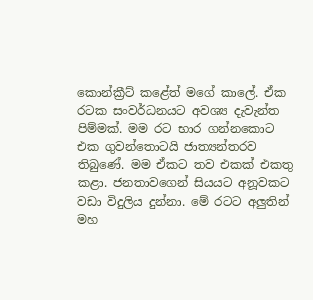කොන්ක්‍රීට් කළේත් මගේ කාලේ. ඒක රටක සංවර්ධනයට අවශ්‍ය දැවැන්ත පිම්මක්. මම රට භාර ගන්නකොට එක ගුවන්තොටයි ජාත්‍යන්තරව තිබුණේ. මම ඒකට තව එකක් එකතු කළා. ජනතාවගෙන් සියයට අනූවකට වඩා විදුලිය දුන්නා. මේ රටට අලුතින් මහ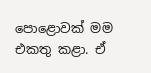පොළොවක් මම එකතු කළා. ඒ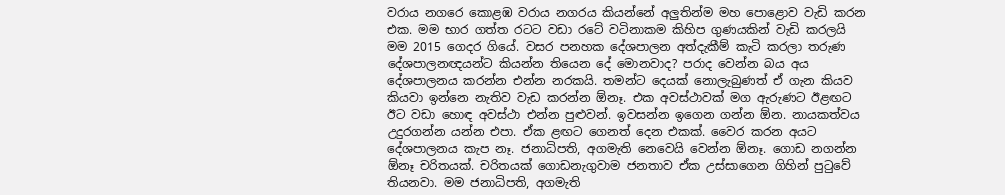වරාය නගරෙ කොළඹ වරාය නගරය කියන්නේ අලුතින්ම මහ පොළොව වැඩි කරන එක. මම භාර ගත්ත රටට වඩා රටේ වටිනාකම කිහිප ගුණයකින් වැඩි කරලයි මම 2015 ගෙදර ගියේ. වසර පනහක දේශපාලන අත්දැකීම් කැටි කරලා තරුණ දේශපාලනඥයන්ට කියන්න තියෙන දේ මොනවාද? පරාද වෙන්න බය අය දේශපාලනය කරන්න එන්න නරකයි. තමන්ට දෙයක් නොලැබුණත් ඒ ගැන කියව කියවා ඉන්නෙ නැතිව වැඩ කරන්න ඕනෑ. එක අවස්ථාවක් මග ඇරුණට ඊළඟට ඊට වඩා හොඳ අවස්ථා එන්න පුළුවන්. ඉවසන්න ඉගෙන ගන්න ඕන. නායකත්වය උදුරගන්න යන්න එපා. ඒක ළඟට ගෙනත් දෙන එකක්. වෛර කරන අයට දේශපාලනය කැප නෑ. ජනාධිපති, අගමැති නෙවෙයි වෙන්න ඕනෑ. ගොඩ නගන්න ඕනෑ චරිතයක්. චරිතයක් ගොඩනැගුවාම ජනතාව ඒක උස්සාගෙන ගිහින් පුටුවේ තියනවා. මම ජනාධිපති, අගමැති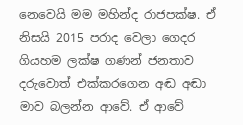නෙවෙයි මම මහින්ද රාජපක්ෂ. ඒ නිසයි 2015 පරාද වෙලා ගෙදර ගියහම ලක්ෂ ගණන් ජනතාව දරුවොත් එක්කරගෙන අඬ අඬා මාව බලන්න ආවේ. ඒ ආවේ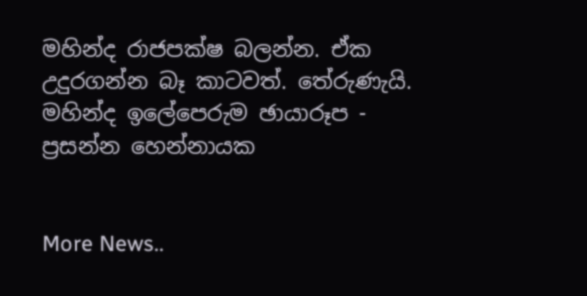මහින්ද රාජපක්ෂ බලන්න. ඒක උදුරගන්න බෑ කාටවත්. තේරුණැයි. මහින්ද ඉලේපෙරුම ඡායාරූප - ප්‍රසන්න හෙන්නායක


More News..